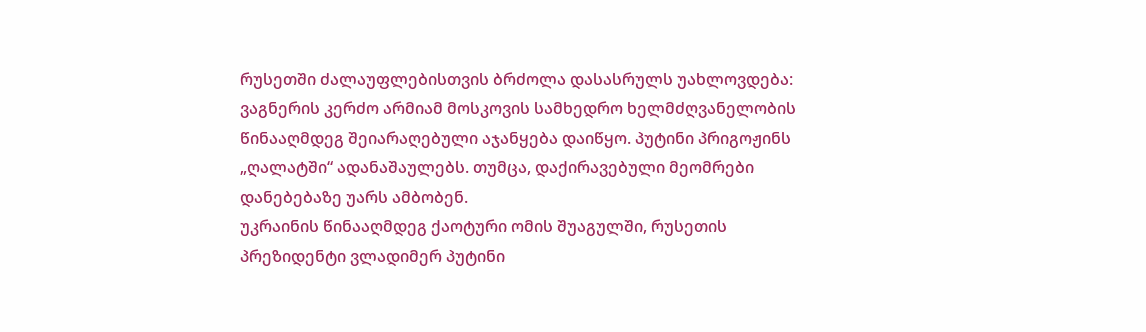რუსეთში ძალაუფლებისთვის ბრძოლა დასასრულს უახლოვდება: ვაგნერის კერძო არმიამ მოსკოვის სამხედრო ხელმძღვანელობის წინააღმდეგ შეიარაღებული აჯანყება დაიწყო. პუტინი პრიგოჟინს „ღალატში“ ადანაშაულებს. თუმცა, დაქირავებული მეომრები დანებებაზე უარს ამბობენ.
უკრაინის წინააღმდეგ ქაოტური ომის შუაგულში, რუსეთის პრეზიდენტი ვლადიმერ პუტინი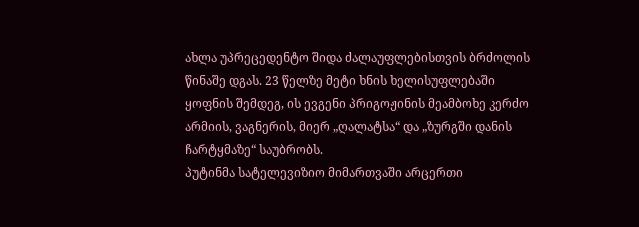ახლა უპრეცედენტო შიდა ძალაუფლებისთვის ბრძოლის წინაშე დგას. 23 წელზე მეტი ხნის ხელისუფლებაში ყოფნის შემდეგ, ის ევგენი პრიგოჟინის მეამბოხე კერძო არმიის, ვაგნერის, მიერ „ღალატსა“ და „ზურგში დანის ჩარტყმაზე“ საუბრობს.
პუტინმა სატელევიზიო მიმართვაში არცერთი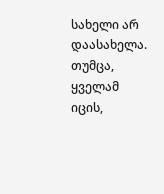სახელი არ დაასახელა. თუმცა, ყველამ იცის,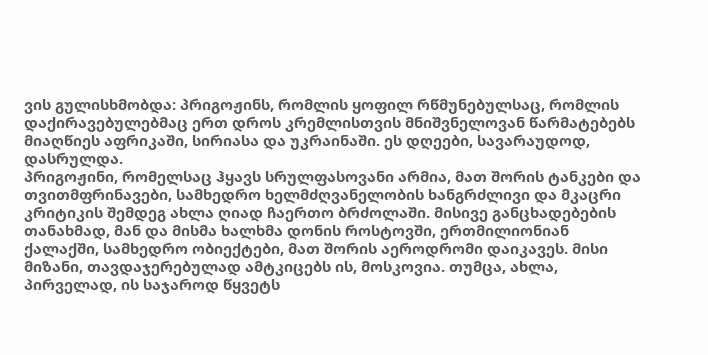ვის გულისხმობდა: პრიგოჟინს, რომლის ყოფილ რწმუნებულსაც, რომლის დაქირავებულებმაც ერთ დროს კრემლისთვის მნიშვნელოვან წარმატებებს მიაღწიეს აფრიკაში, სირიასა და უკრაინაში. ეს დღეები, სავარაუდოდ, დასრულდა.
პრიგოჟინი, რომელსაც ჰყავს სრულფასოვანი არმია, მათ შორის ტანკები და თვითმფრინავები, სამხედრო ხელმძღვანელობის ხანგრძლივი და მკაცრი კრიტიკის შემდეგ ახლა ღიად ჩაერთო ბრძოლაში. მისივე განცხადებების თანახმად, მან და მისმა ხალხმა დონის როსტოვში, ერთმილიონიან ქალაქში, სამხედრო ობიექტები, მათ შორის აეროდრომი დაიკავეს. მისი მიზანი, თავდაჯერებულად ამტკიცებს ის, მოსკოვია. თუმცა, ახლა, პირველად, ის საჯაროდ წყვეტს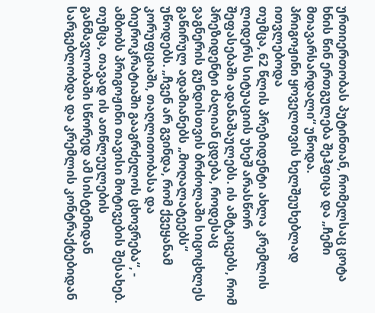ურთიერთობას პუტინთან, რომელსაც ცოტა ხნის წინ ერთგულება შეჰფიცა და „ჩემი მთავარსარდალი“ უწოდა.
პრიგოჟინი ყოველთვის ხელშეუხებლად ითვლებოდა
თუმცა, 62 წლის პრეზიდენტი ახლა კრემლის ლიდერს სიტუაციის უხეშ არასწორ შეფასებაში ადანაშაულებს. ის ამტკიცებს, რომ პრეზიდენტი ძალიან ცდება, როდესაც ვაგნერის გუნდისთვის ბრძოლაში სიცოცხლეს გაწირულ ადამიანებს „მოღალატეებს“ უწოდებს. „ჩვენ არ გვინდა, რომ ქვეყანამ კორუფციაში, თაღლითობასა და ბიუროკრატიაში გააგრძელოს ცხოვრება“, - ამბობს პრიგოჟინი თავისი მოტივების შესახებ. თუმცა, თავად ის ათწლეულების განმავლობაში სწორედ ამ სისტემიდან სარგებლობდა და კრემლის კონტრაქტებიდან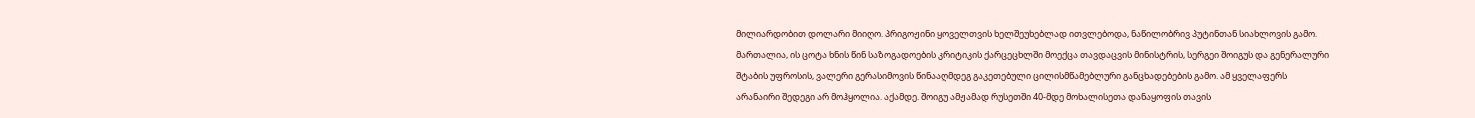მილიარდობით დოლარი მიიღო. პრიგოჟინი ყოველთვის ხელშეუხებლად ითვლებოდა, ნაწილობრივ პუტინთან სიახლოვის გამო.
მართალია, ის ცოტა ხნის წინ საზოგადოების კრიტიკის ქარცეცხლში მოექცა თავდაცვის მინისტრის, სერგეი შოიგუს და გენერალური შტაბის უფროსის, ვალერი გერასიმოვის წინააღმდეგ გაკეთებული ცილისმწამებლური განცხადებების გამო. ამ ყველაფერს არანაირი შედეგი არ მოჰყოლია. აქამდე. შოიგუ ამჟამად რუსეთში 40-მდე მოხალისეთა დანაყოფის თავის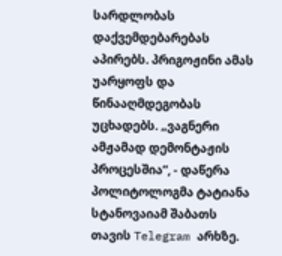სარდლობას დაქვემდებარებას აპირებს. პრიგოჟინი ამას უარყოფს და წინააღმდეგობას უცხადებს. „ვაგნერი ამჟამად დემონტაჟის პროცესშია“, - დაწერა პოლიტოლოგმა ტატიანა სტანოვაიამ შაბათს თავის Telegram არხზე.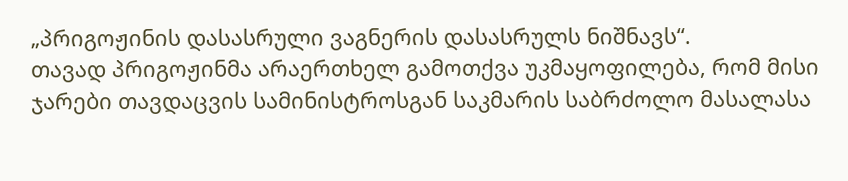„პრიგოჟინის დასასრული ვაგნერის დასასრულს ნიშნავს“.
თავად პრიგოჟინმა არაერთხელ გამოთქვა უკმაყოფილება, რომ მისი ჯარები თავდაცვის სამინისტროსგან საკმარის საბრძოლო მასალასა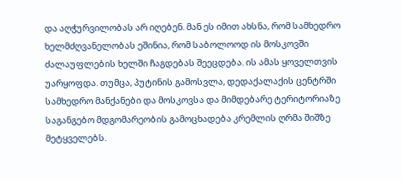და აღჭურვილობას არ იღებენ. მან ეს იმით ახსნა, რომ სამხედრო ხელმძღვანელობას ეშინია, რომ საბოლოოდ ის მოსკოვში ძალაუფლების ხელში ჩაგდებას შეეცდება. ის ამას ყოველთვის უარყოფდა. თუმცა, პუტინის გამოსვლა, დედაქალაქის ცენტრში სამხედრო მანქანები და მოსკოვსა და მიმდებარე ტერიტორიაზე საგანგებო მდგომარეობის გამოცხადება კრემლის ღრმა შიშზე მეტყველებს.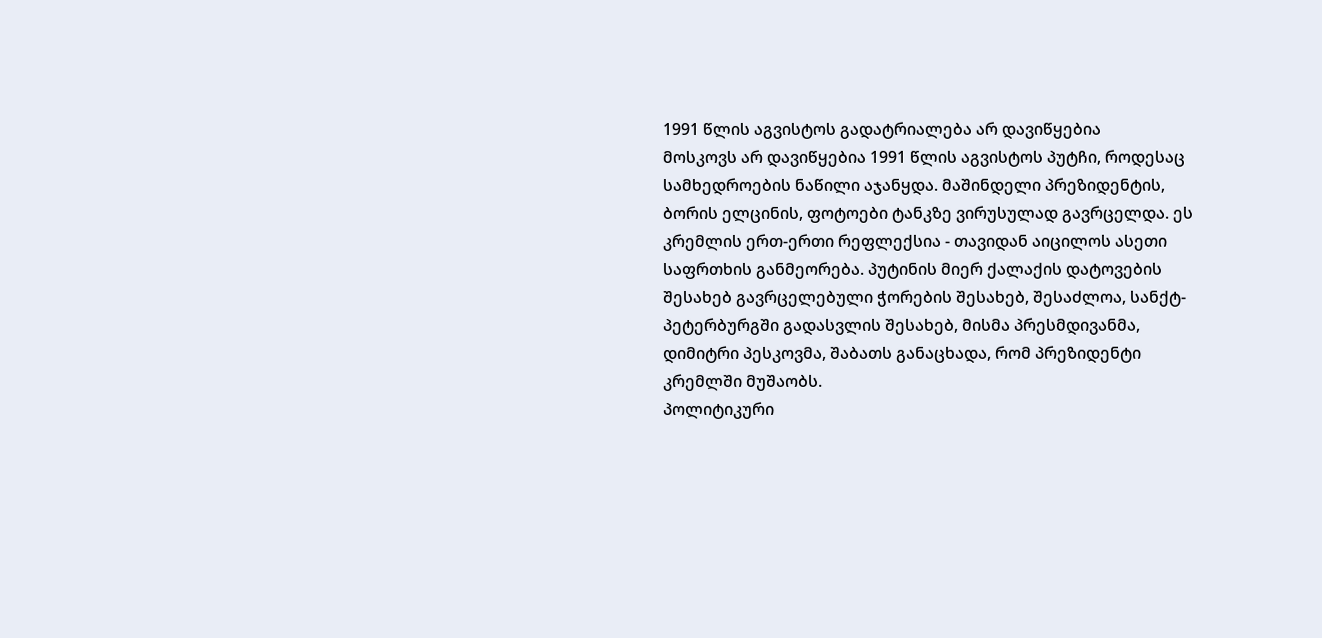1991 წლის აგვისტოს გადატრიალება არ დავიწყებია
მოსკოვს არ დავიწყებია 1991 წლის აგვისტოს პუტჩი, როდესაც სამხედროების ნაწილი აჯანყდა. მაშინდელი პრეზიდენტის, ბორის ელცინის, ფოტოები ტანკზე ვირუსულად გავრცელდა. ეს კრემლის ერთ-ერთი რეფლექსია - თავიდან აიცილოს ასეთი საფრთხის განმეორება. პუტინის მიერ ქალაქის დატოვების შესახებ გავრცელებული ჭორების შესახებ, შესაძლოა, სანქტ-პეტერბურგში გადასვლის შესახებ, მისმა პრესმდივანმა, დიმიტრი პესკოვმა, შაბათს განაცხადა, რომ პრეზიდენტი კრემლში მუშაობს.
პოლიტიკური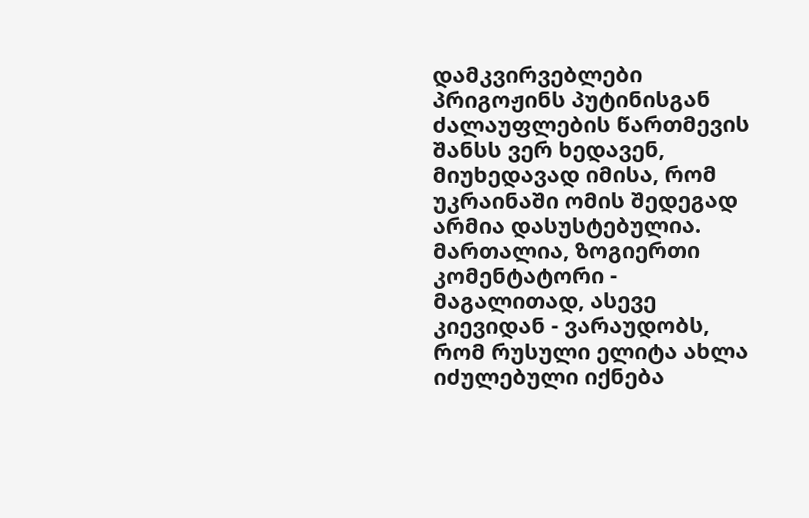დამკვირვებლები პრიგოჟინს პუტინისგან ძალაუფლების წართმევის შანსს ვერ ხედავენ, მიუხედავად იმისა, რომ უკრაინაში ომის შედეგად არმია დასუსტებულია. მართალია, ზოგიერთი კომენტატორი - მაგალითად, ასევე კიევიდან - ვარაუდობს, რომ რუსული ელიტა ახლა იძულებული იქნება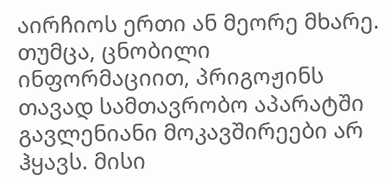აირჩიოს ერთი ან მეორე მხარე. თუმცა, ცნობილი ინფორმაციით, პრიგოჟინს თავად სამთავრობო აპარატში გავლენიანი მოკავშირეები არ ჰყავს. მისი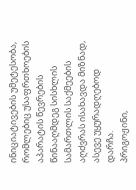ინიციატივების უმეტესობა, რომლებიც უსაფრთხოების აპარატის წევრების წინააღმდეგ სისხლის სამართლის საქმეების აღძვრას ისახავდა მიზნად, ასევე უყურადღებოდ დარჩა.
პრიგოჟინი,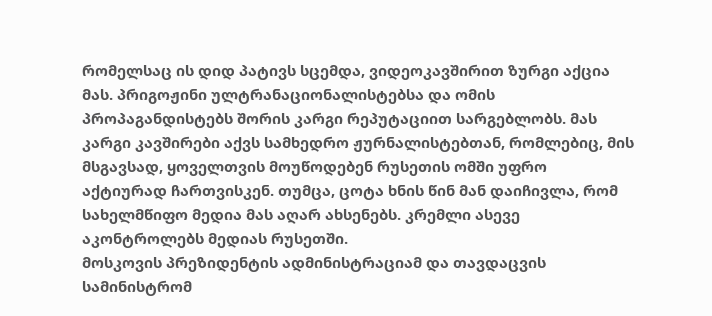რომელსაც ის დიდ პატივს სცემდა, ვიდეოკავშირით ზურგი აქცია მას. პრიგოჟინი ულტრანაციონალისტებსა და ომის პროპაგანდისტებს შორის კარგი რეპუტაციით სარგებლობს. მას კარგი კავშირები აქვს სამხედრო ჟურნალისტებთან, რომლებიც, მის მსგავსად, ყოველთვის მოუწოდებენ რუსეთის ომში უფრო აქტიურად ჩართვისკენ. თუმცა, ცოტა ხნის წინ მან დაიჩივლა, რომ სახელმწიფო მედია მას აღარ ახსენებს. კრემლი ასევე აკონტროლებს მედიას რუსეთში.
მოსკოვის პრეზიდენტის ადმინისტრაციამ და თავდაცვის სამინისტრომ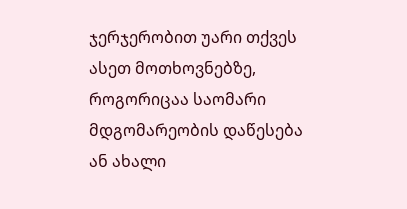ჯერჯერობით უარი თქვეს ასეთ მოთხოვნებზე, როგორიცაა საომარი მდგომარეობის დაწესება ან ახალი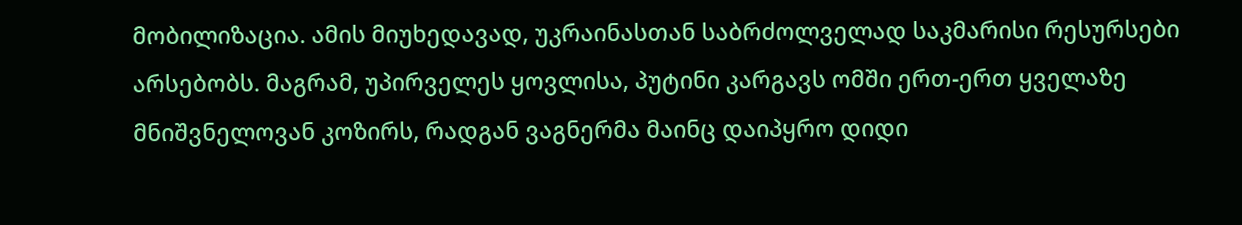მობილიზაცია. ამის მიუხედავად, უკრაინასთან საბრძოლველად საკმარისი რესურსები არსებობს. მაგრამ, უპირველეს ყოვლისა, პუტინი კარგავს ომში ერთ-ერთ ყველაზე მნიშვნელოვან კოზირს, რადგან ვაგნერმა მაინც დაიპყრო დიდი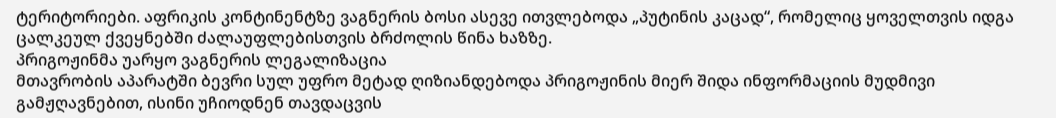ტერიტორიები. აფრიკის კონტინენტზე ვაგნერის ბოსი ასევე ითვლებოდა „პუტინის კაცად“, რომელიც ყოველთვის იდგა ცალკეულ ქვეყნებში ძალაუფლებისთვის ბრძოლის წინა ხაზზე.
პრიგოჟინმა უარყო ვაგნერის ლეგალიზაცია
მთავრობის აპარატში ბევრი სულ უფრო მეტად ღიზიანდებოდა პრიგოჟინის მიერ შიდა ინფორმაციის მუდმივი გამჟღავნებით, ისინი უჩიოდნენ თავდაცვის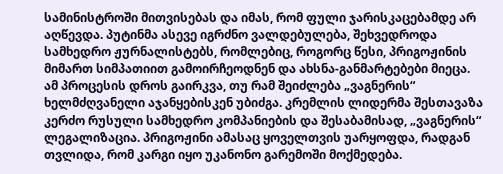სამინისტროში მითვისებას და იმას, რომ ფული ჯარისკაცებამდე არ აღწევდა. პუტინმა ასევე იგრძნო ვალდებულება, შეხვედროდა სამხედრო ჟურნალისტებს, რომლებიც, როგორც წესი, პრიგოჟინის მიმართ სიმპათიით გამოირჩეოდნენ და ახსნა-განმარტებები მიეცა. ამ პროცესის დროს გაირკვა, თუ რამ შეიძლება „ვაგნერის“ ხელმძღვანელი აჯანყებისკენ უბიძგა. კრემლის ლიდერმა შესთავაზა კერძო რუსული სამხედრო კომპანიების და შესაბამისად, „ვაგნერის“ ლეგალიზაცია. პრიგოჟინი ამასაც ყოველთვის უარყოფდა, რადგან თვლიდა, რომ კარგი იყო უკანონო გარემოში მოქმედება.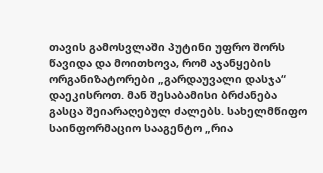თავის გამოსვლაში პუტინი უფრო შორს წავიდა და მოითხოვა, რომ აჯანყების ორგანიზატორები „გარდაუვალი დასჯა“ დაეკისროთ. მან შესაბამისი ბრძანება გასცა შეიარაღებულ ძალებს. სახელმწიფო საინფორმაციო სააგენტო „რია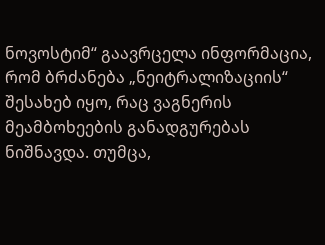ნოვოსტიმ“ გაავრცელა ინფორმაცია, რომ ბრძანება „ნეიტრალიზაციის“ შესახებ იყო, რაც ვაგნერის მეამბოხეების განადგურებას ნიშნავდა. თუმცა,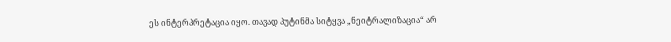ეს ინტერპრეტაცია იყო. თავად პუტინმა სიტყვა „ნეიტრალიზაცია“ არ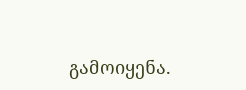გამოიყენა.